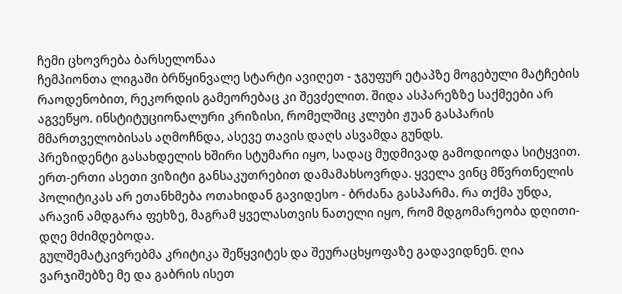ჩემი ცხოვრება ბარსელონაა
ჩემპიონთა ლიგაში ბრწყინვალე სტარტი ავიღეთ - ჯგუფურ ეტაპზე მოგებული მატჩების რაოდენობით, რეკორდის გამეორებაც კი შევძელით. შიდა ასპარეზზე საქმეები არ აგვეწყო. ინსტიტუციონალური კრიზისი, რომელშიც კლუბი ჟუან გასპარის მმართველობისას აღმოჩნდა, ასევე თავის დაღს ასვამდა გუნდს.
პრეზიდენტი გასახდელის ხშირი სტუმარი იყო, სადაც მუდმივად გამოდიოდა სიტყვით. ერთ-ერთი ასეთი ვიზიტი განსაკუთრებით დამამახსოვრდა. ყველა ვინც მწვრთნელის პოლიტიკას არ ეთანხმება ოთახიდან გავიდესო - ბრძანა გასპარმა. რა თქმა უნდა, არავინ ამდგარა ფეხზე, მაგრამ ყველასთვის ნათელი იყო, რომ მდგომარეობა დღითი-დღე მძიმდებოდა.
გულშემატკივრებმა კრიტიკა შეწყვიტეს და შეურაცხყოფაზე გადავიდნენ. ღია ვარჯიშებზე მე და გაბრის ისეთ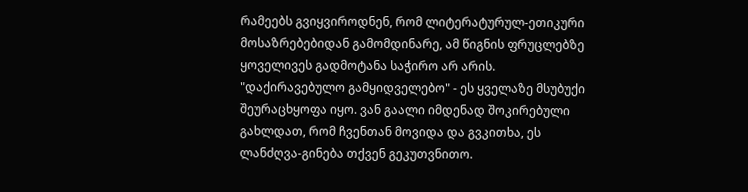რამეებს გვიყვიროდნენ, რომ ლიტერატურულ-ეთიკური მოსაზრებებიდან გამომდინარე, ამ წიგნის ფრუცლებზე ყოველივეს გადმოტანა საჭირო არ არის. "დაქირავებულო გამყიდველებო" - ეს ყველაზე მსუბუქი შეურაცხყოფა იყო. ვან გაალი იმდენად შოკირებული გახლდათ, რომ ჩვენთან მოვიდა და გვკითხა, ეს ლანძღვა-გინება თქვენ გეკუთვნითო.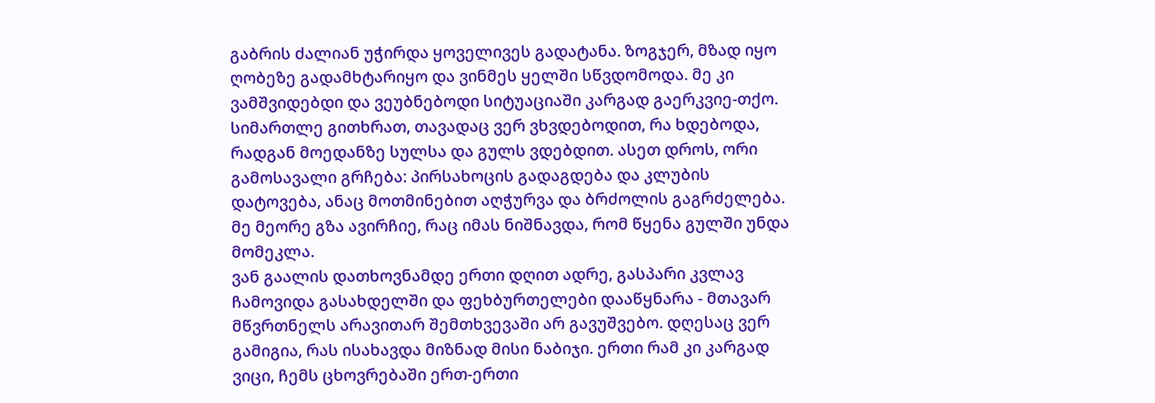გაბრის ძალიან უჭირდა ყოველივეს გადატანა. ზოგჯერ, მზად იყო ღობეზე გადამხტარიყო და ვინმეს ყელში სწვდომოდა. მე კი ვამშვიდებდი და ვეუბნებოდი სიტუაციაში კარგად გაერკვიე-თქო. სიმართლე გითხრათ, თავადაც ვერ ვხვდებოდით, რა ხდებოდა, რადგან მოედანზე სულსა და გულს ვდებდით. ასეთ დროს, ორი გამოსავალი გრჩება: პირსახოცის გადაგდება და კლუბის დატოვება, ანაც მოთმინებით აღჭურვა და ბრძოლის გაგრძელება. მე მეორე გზა ავირჩიე, რაც იმას ნიშნავდა, რომ წყენა გულში უნდა მომეკლა.
ვან გაალის დათხოვნამდე ერთი დღით ადრე, გასპარი კვლავ ჩამოვიდა გასახდელში და ფეხბურთელები დააწყნარა - მთავარ მწვრთნელს არავითარ შემთხვევაში არ გავუშვებო. დღესაც ვერ გამიგია, რას ისახავდა მიზნად მისი ნაბიჯი. ერთი რამ კი კარგად ვიცი, ჩემს ცხოვრებაში ერთ-ერთი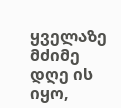ყველაზე მძიმე დღე ის იყო,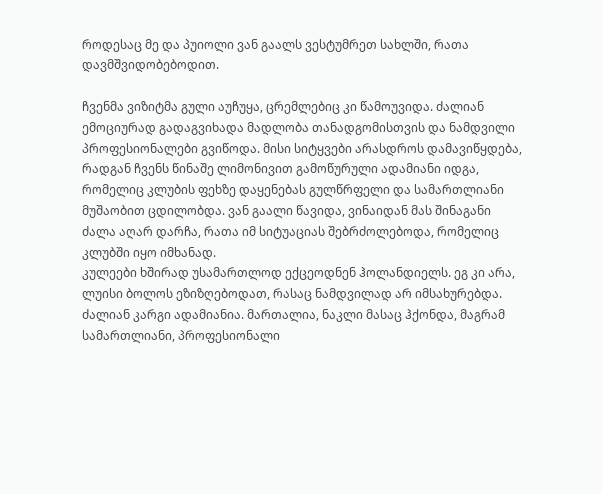როდესაც მე და პუიოლი ვან გაალს ვესტუმრეთ სახლში, რათა დავმშვიდობებოდით.

ჩვენმა ვიზიტმა გული აუჩუყა, ცრემლებიც კი წამოუვიდა. ძალიან ემოციურად გადაგვიხადა მადლობა თანადგომისთვის და ნამდვილი პროფესიონალები გვიწოდა. მისი სიტყვები არასდროს დამავიწყდება, რადგან ჩვენს წინაშე ლიმონივით გამოწურული ადამიანი იდგა, რომელიც კლუბის ფეხზე დაყენებას გულწრფელი და სამართლიანი მუშაობით ცდილობდა. ვან გაალი წავიდა, ვინაიდან მას შინაგანი ძალა აღარ დარჩა, რათა იმ სიტუაციას შებრძოლებოდა, რომელიც კლუბში იყო იმხანად.
კულეები ხშირად უსამართლოდ ექცეოდნენ ჰოლანდიელს. ეგ კი არა, ლუისი ბოლოს ეზიზღებოდათ, რასაც ნამდვილად არ იმსახურებდა. ძალიან კარგი ადამიანია. მართალია, ნაკლი მასაც ჰქონდა, მაგრამ სამართლიანი, პროფესიონალი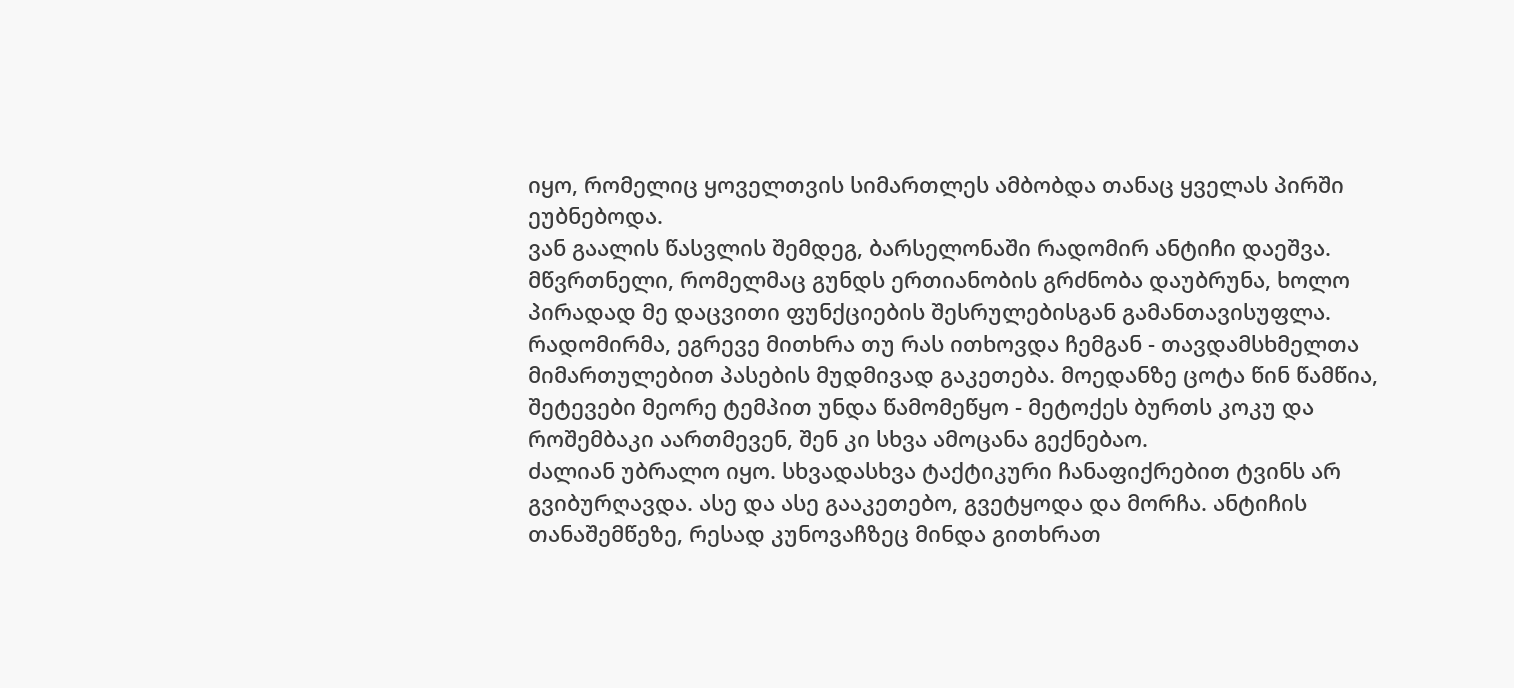იყო, რომელიც ყოველთვის სიმართლეს ამბობდა თანაც ყველას პირში ეუბნებოდა.
ვან გაალის წასვლის შემდეგ, ბარსელონაში რადომირ ანტიჩი დაეშვა. მწვრთნელი, რომელმაც გუნდს ერთიანობის გრძნობა დაუბრუნა, ხოლო პირადად მე დაცვითი ფუნქციების შესრულებისგან გამანთავისუფლა. რადომირმა, ეგრევე მითხრა თუ რას ითხოვდა ჩემგან - თავდამსხმელთა მიმართულებით პასების მუდმივად გაკეთება. მოედანზე ცოტა წინ წამწია, შეტევები მეორე ტემპით უნდა წამომეწყო - მეტოქეს ბურთს კოკუ და როშემბაკი აართმევენ, შენ კი სხვა ამოცანა გექნებაო.
ძალიან უბრალო იყო. სხვადასხვა ტაქტიკური ჩანაფიქრებით ტვინს არ გვიბურღავდა. ასე და ასე გააკეთებო, გვეტყოდა და მორჩა. ანტიჩის თანაშემწეზე, რესად კუნოვაჩზეც მინდა გითხრათ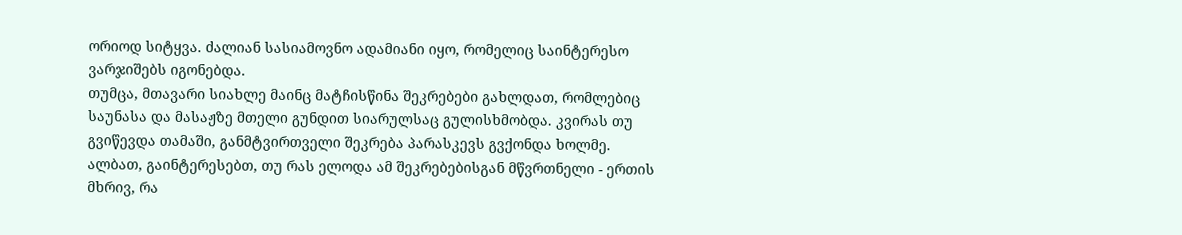ორიოდ სიტყვა. ძალიან სასიამოვნო ადამიანი იყო, რომელიც საინტერესო ვარჯიშებს იგონებდა.
თუმცა, მთავარი სიახლე მაინც მატჩისწინა შეკრებები გახლდათ, რომლებიც საუნასა და მასაჟზე მთელი გუნდით სიარულსაც გულისხმობდა. კვირას თუ გვიწევდა თამაში, განმტვირთველი შეკრება პარასკევს გვქონდა ხოლმე.
ალბათ, გაინტერესებთ, თუ რას ელოდა ამ შეკრებებისგან მწვრთნელი - ერთის მხრივ, რა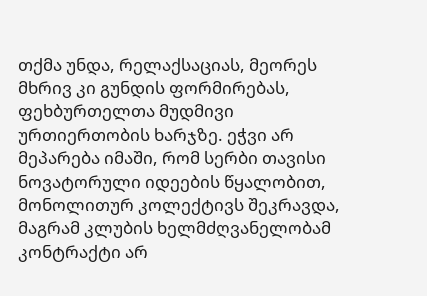თქმა უნდა, რელაქსაციას, მეორეს მხრივ კი გუნდის ფორმირებას, ფეხბურთელთა მუდმივი ურთიერთობის ხარჯზე. ეჭვი არ მეპარება იმაში, რომ სერბი თავისი ნოვატორული იდეების წყალობით, მონოლითურ კოლექტივს შეკრავდა, მაგრამ კლუბის ხელმძღვანელობამ კონტრაქტი არ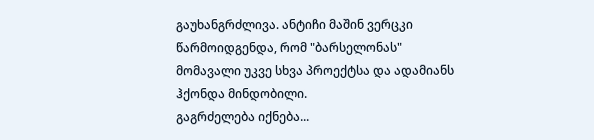გაუხანგრძლივა. ანტიჩი მაშინ ვერცკი წარმოიდგენდა, რომ "ბარსელონას" მომავალი უკვე სხვა პროექტსა და ადამიანს ჰქონდა მინდობილი.
გაგრძელება იქნება...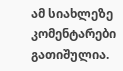ამ სიახლეზე კომენტარები გათიშულია.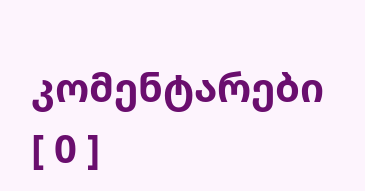კომენტარები [ 0 ]